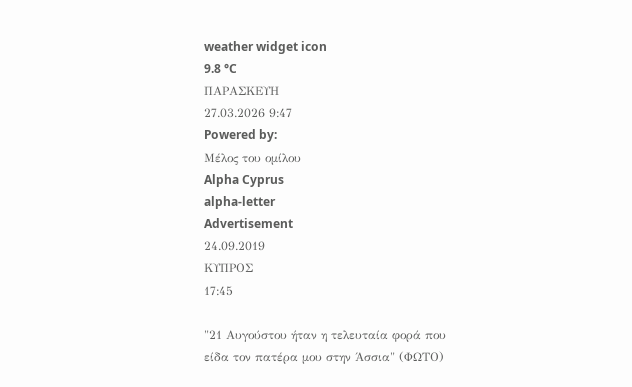weather widget icon
9.8 °C
ΠΑΡΑΣΚΕΥΗ
27.03.2026 9:47
Powered by:
Μέλος του ομίλου
Alpha Cyprus
alpha-letter
Advertisement
24.09.2019
ΚΥΠΡΟΣ
17:45

"21 Αυγούστου ήταν η τελευταία φορά που είδα τον πατέρα μου στην Άσσια" (ΦΩΤΟ)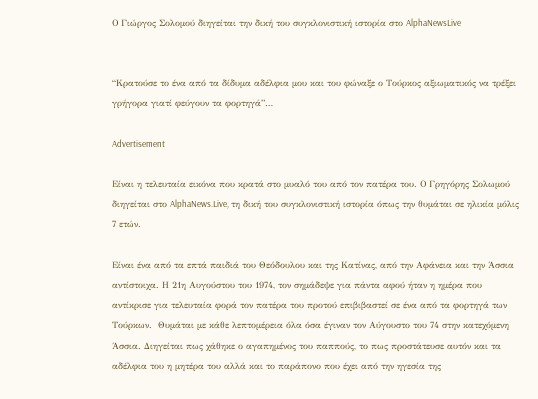Ο Γιώργος Σολομού διηγείται την δική του συγκλονιστική ιστορία στο AlphaNewsLive


“Κρατούσε το ένα από τα δίδυμα αδέλφια μου και του φώναξε ο Τούρκος αξιωματικός να τρέξει γρήγορα γιατί φεύγουν τα φορτηγά”…

Advertisement

Είναι η τελευταία εικόνα που κρατά στο μυαλό του από τον πατέρα του. Ο Γρηγόρης Σολωμού διηγείται στο AlphaNews.Live, τη δική του συγκλονιστική ιστορία όπως την θυμάται σε ηλικία μόλις 7 ετών.

Είναι ένα από τα επτά παιδιά του Θεόδουλου και της Κατίνας, από την Αφάνεια και την Άσσια αντίστοιχα. Η 21η Αυγούστου του 1974, τον σημάδεψε για πάντα αφού ήταν η ημέρα που αντίκρισε για τελευταία φορά τον πατέρα του προτού επιβιβαστεί σε ένα από τα φορτηγά των Τούρκων.  Θυμάται με κάθε λεπτομέρεια όλα όσα έγιναν τον Αύγουστο του 74 στην κατεχόμενη Άσσια. Διηγείται πως χάθηκε ο αγαπημένος του παππούς, το πως προστάτευσε αυτόν και τα αδέλφια του η μητέρα του αλλά και το παράπονο που έχει από την ηγεσία της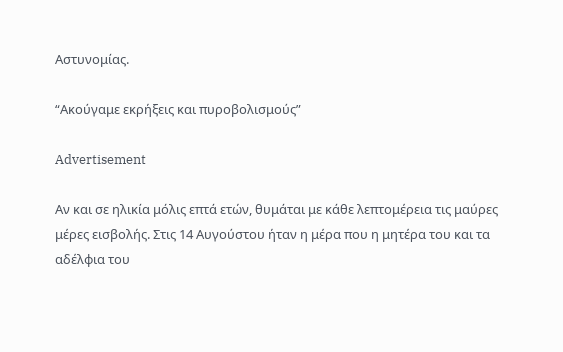Αστυνομίας.

“Ακούγαμε εκρήξεις και πυροβολισμούς”

Advertisement

Αν και σε ηλικία μόλις επτά ετών, θυμάται με κάθε λεπτομέρεια τις μαύρες μέρες εισβολής. Στις 14 Αυγούστου ήταν η μέρα που η μητέρα του και τα αδέλφια του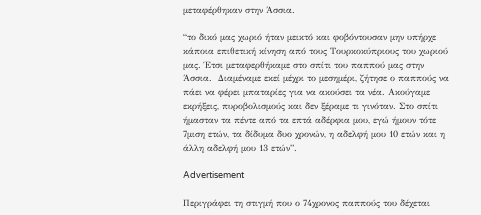μεταφέρθηκαν στην Άσσια.

“το δικό μας χωριό ήταν μεικτό και φοβόντουσαν μην υπήρχε κάποια επιθετική κίνηση από τους Τουρκοκύπριους του χωριού μας. Έτσι μεταφερθήκαμε στο σπίτι του παππού μας στην Άσσια.  Διαμέναμε εκεί μέχρι το μεσημέρι, ζήτησε ο παππούς να πάει να φέρει μπαταρίες για να ακούσει τα νέα. Ακούγαμε εκρήξεις, πυροβολισμούς και δεν ξέραμε τι γινόταν. Στο σπίτι ήμασταν τα πέντε από τα επτά αδέρφια μου, εγώ ήμουν τότε 7μιση ετών, τα δίδυμα δυο χρονών, η αδελφή μου 10 ετών και η άλλη αδελφή μου 13 ετών”.

Advertisement

Περιγράφει τη στιγμή που ο 74χρονος παππούς του δέχεται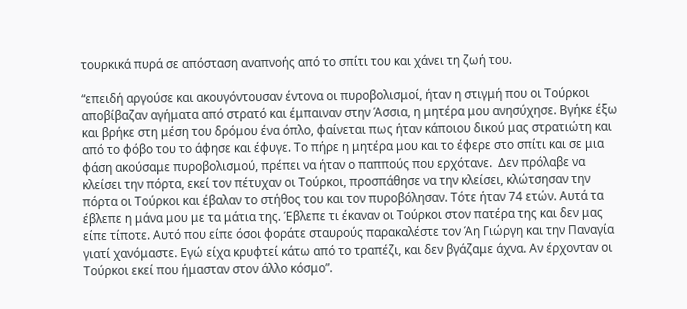τουρκικά πυρά σε απόσταση αναπνοής από το σπίτι του και χάνει τη ζωή του.

“επειδή αργούσε και ακουγόντουσαν έντονα οι πυροβολισμοί, ήταν η στιγμή που οι Τούρκοι αποβίβαζαν αγήματα από στρατό και έμπαιναν στην Άσσια, η μητέρα μου ανησύχησε. Βγήκε έξω και βρήκε στη μέση του δρόμου ένα όπλο, φαίνεται πως ήταν κάποιου δικού μας στρατιώτη και από το φόβο του το άφησε και έφυγε. Το πήρε η μητέρα μου και το έφερε στο σπίτι και σε μια φάση ακούσαμε πυροβολισμού, πρέπει να ήταν ο παππούς που ερχότανε.  Δεν πρόλαβε να κλείσει την πόρτα, εκεί τον πέτυχαν οι Τούρκοι, προσπάθησε να την κλείσει, κλώτσησαν την πόρτα οι Τούρκοι και έβαλαν το στήθος του και τον πυροβόλησαν. Τότε ήταν 74 ετών. Αυτά τα έβλεπε η μάνα μου με τα μάτια της. Έβλεπε τι έκαναν οι Τούρκοι στον πατέρα της και δεν μας είπε τίποτε. Αυτό που είπε όσοι φοράτε σταυρούς παρακαλέστε τον Άη Γιώργη και την Παναγία γιατί χανόμαστε. Εγώ είχα κρυφτεί κάτω από το τραπέζι, και δεν βγάζαμε άχνα. Αν έρχονταν οι Τούρκοι εκεί που ήμασταν στον άλλο κόσμο”.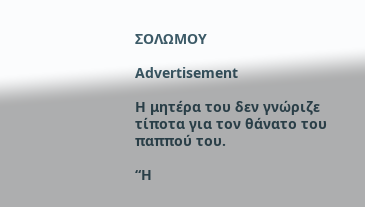ΣΟΛΩΜΟΥ

Advertisement

Η μητέρα του δεν γνώριζε τίποτα για τον θάνατο του παππού του.

“Η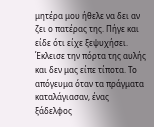μητέρα μου ήθελε να δει αν ζει ο πατέρας της. Πήγε και είδε ότι είχε ξεψυχήσει. Έκλεισε την πόρτα της αυλής και δεν μας είπε τίποτα. Το απόγευμα όταν τα πράγματα καταλάγιασαν, ένας ξάδελφος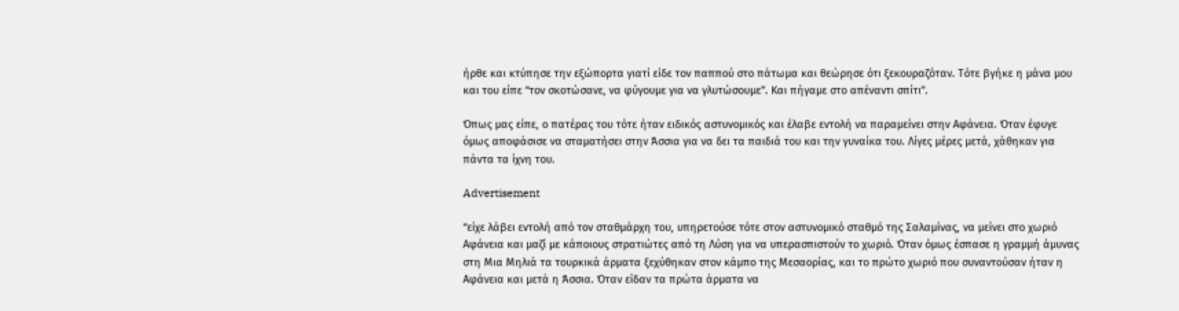ήρθε και κτύπησε την εξώπορτα γιατί είδε τον παππού στο πάτωμα και θεώρησε ότι ξεκουραζόταν. Τότε βγήκε η μάνα μου και του είπε “τον σκοτώσανε, να φύγουμε για να γλυτώσουμε”. Και πήγαμε στο απέναντι σπίτι”.

Όπως μας είπε, ο πατέρας του τότε ήταν ειδικός αστυνομικός και έλαβε εντολή να παραμείνει στην Αφάνεια. Όταν έφυγε όμως αποφάσισε να σταματήσει στην Άσσια για να δει τα παιδιά του και την γυναίκα του. Λίγες μέρες μετά, χάθηκαν για πάντα τα ίχνη του.

Advertisement

“είχε λάβει εντολή από τον σταθμάρχη του, υπηρετούσε τότε στον αστυνομικό σταθμό της Σαλαμίνας, να μείνει στο χωριό Αφάνεια και μαζί με κάποιους στρατιώτες από τη Λύση για να υπερασπιστούν το χωριό. Όταν όμως έσπασε η γραμμή άμυνας στη Μια Μηλιά τα τουρκικά άρματα ξεχύθηκαν στον κάμπο της Μεσαορίας, και το πρώτο χωριό που συναντούσαν ήταν η Αφάνεια και μετά η Άσσια. Όταν είδαν τα πρώτα άρματα να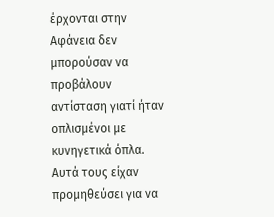έρχονται στην Αφάνεια δεν μπορούσαν να προβάλουν αντίσταση γιατί ήταν οπλισμένοι με κυνηγετικά όπλα.  Αυτά τους είχαν προμηθεύσει για να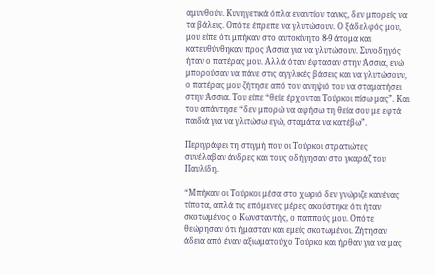αμυνθούν. Κυνηγετικά όπλα εναντίον τανκς, δεν μπορείς να τα βάλεις. Οπότε έπρεπε να γλυτώσουν. Ο ξάδελφός μου, μου είπε ότι μπήκαν στο αυτοκίνητο 8-9 άτομα και κατευθύνθηκαν προς Άσσια για να γλυτώσουν. Συνοδηγός ήταν ο πατέρας μου. Αλλά όταν έφτασαν στην Άσσια, ενώ μπορούσαν να πάνε στις αγγλικές βάσεις και να γλυτώσουν, ο πατέρας μου ζήτησε από τον ανηψιό του να σταματήσει στην Άσσια. Του είπε “θείε έρχονται Τούρκοι πίσω μας”. Και του απάντησε “δεν μπορώ να αφήσω τη θεία σου με εφτά παιδιά για να γλιτώσω εγώ, σταμάτα να κατέβω”.

Περιγράφει τη στιγμή που οι Τούρκοι στρατιώτες συνέλαβαν άνδρες και τους οδήγησαν στο γκαράζ του Παυλίδη.

“Μπήκαν οι Τούρκοι μέσα στο χωριό δεν γνώριζε κανένας τίποτα, απλά τις επόμενες μέρες ακούστηκε ότι ήταν σκοτωμένος ο Κωνσταντής, ο παππούς μου. Οπότε θεώρησαν ότι ήμασταν και εμείς σκοτωμένοι. Ζήτησαν άδεια από έναν αξιωματούχο Τούρκο και ήρθαν για να μας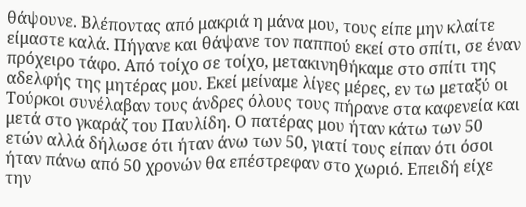θάψουνε. Βλέποντας από μακριά η μάνα μου, τους είπε μην κλαίτε είμαστε καλά. Πήγανε και θάψανε τον παππού εκεί στο σπίτι, σε έναν πρόχειρο τάφο. Από τοίχο σε τοίχο, μετακινηθήκαμε στο σπίτι της αδελφής της μητέρας μου. Εκεί μείναμε λίγες μέρες, εν τω μεταξύ οι Τούρκοι συνέλαβαν τους άνδρες όλους τους πήρανε στα καφενεία και μετά στο γκαράζ του Παυλίδη. Ο πατέρας μου ήταν κάτω των 50 ετών αλλά δήλωσε ότι ήταν άνω των 50, γιατί τους είπαν ότι όσοι ήταν πάνω από 50 χρονών θα επέστρεφαν στο χωριό. Επειδή είχε την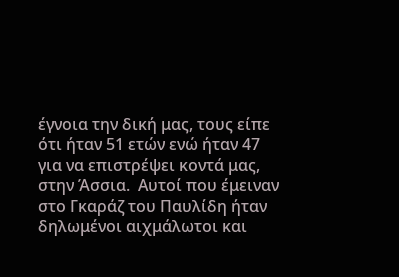έγνοια την δική μας, τους είπε ότι ήταν 51 ετών ενώ ήταν 47 για να επιστρέψει κοντά μας, στην Άσσια.  Αυτοί που έμειναν στο Γκαράζ του Παυλίδη ήταν δηλωμένοι αιχμάλωτοι και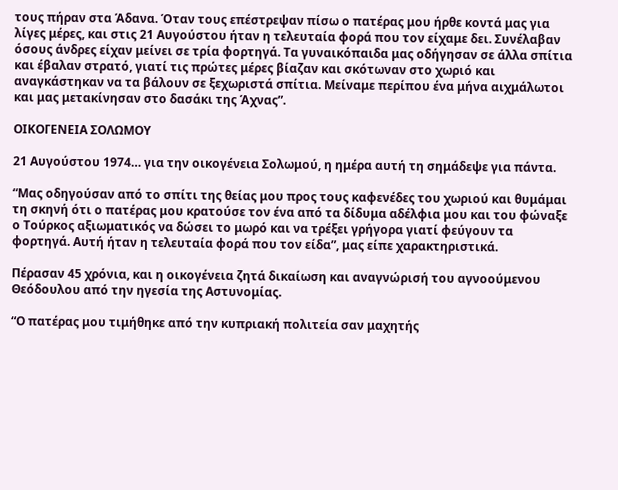τους πήραν στα Άδανα. Όταν τους επέστρεψαν πίσω ο πατέρας μου ήρθε κοντά μας για λίγες μέρες, και στις 21 Αυγούστου ήταν η τελευταία φορά που τον είχαμε δει. Συνέλαβαν όσους άνδρες είχαν μείνει σε τρία φορτηγά. Τα γυναικόπαιδα μας οδήγησαν σε άλλα σπίτια και έβαλαν στρατό, γιατί τις πρώτες μέρες βίαζαν και σκότωναν στο χωριό και αναγκάστηκαν να τα βάλουν σε ξεχωριστά σπίτια. Μείναμε περίπου ένα μήνα αιχμάλωτοι και μας μετακίνησαν στο δασάκι της Άχνας”.

ΟΙΚΟΓΕΝΕΙΑ ΣΟΛΩΜΟΥ

21 Αυγούστου 1974… για την οικογένεια Σολωμού, η ημέρα αυτή τη σημάδεψε για πάντα.

“Μας οδηγούσαν από το σπίτι της θείας μου προς τους καφενέδες του χωριού και θυμάμαι τη σκηνή ότι ο πατέρας μου κρατούσε τον ένα από τα δίδυμα αδέλφια μου και του φώναξε ο Τούρκος αξιωματικός να δώσει το μωρό και να τρέξει γρήγορα γιατί φεύγουν τα φορτηγά. Αυτή ήταν η τελευταία φορά που τον είδα”, μας είπε χαρακτηριστικά.

Πέρασαν 45 χρόνια, και η οικογένεια ζητά δικαίωση και αναγνώρισή του αγνοούμενου Θεόδουλου από την ηγεσία της Αστυνομίας.

“Ο πατέρας μου τιμήθηκε από την κυπριακή πολιτεία σαν μαχητής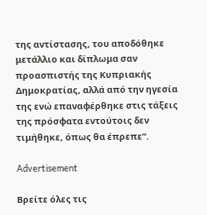της αντίστασης, του αποδόθηκε μετάλλιο και δίπλωμα σαν προασπιστής της Κυπριακής Δημοκρατίας, αλλά από την ηγεσία της ενώ επαναφέρθηκε στις τάξεις της πρόσφατα εντούτοις δεν τιμήθηκε, όπως θα έπρεπε”.

Advertisement

Βρείτε όλες τις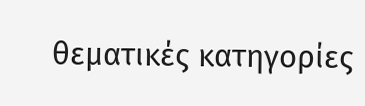θεματικές κατηγορίες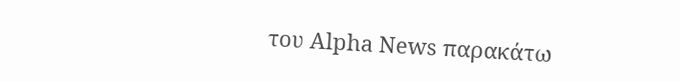του Alpha News παρακάτω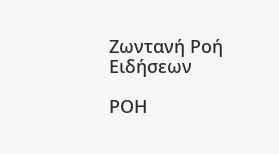Ζωντανή Ροή Ειδήσεων

ΡΟΗ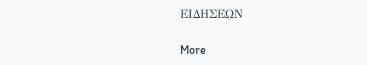ΕΙΔΗΣΕΩΝ

More